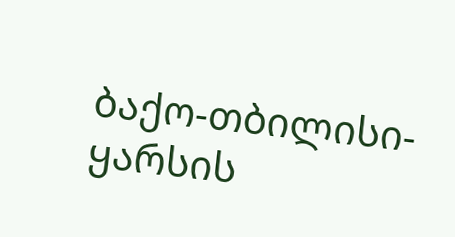ბაქო-თბილისი-ყარსის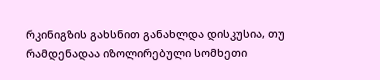რკინიგზის გახსნით განახლდა დისკუსია, თუ რამდენადაა იზოლირებული სომხეთი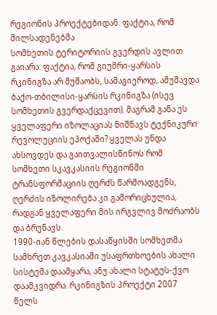რეგიონის პროექტებიდან. ფაქტია, რომ მილსადენებმა
სომხეთის ტერიტორიის გვერდის ავლით გაიარა. ფაქტია, რომ გიუმრი-ყარსის რკინიგზა არ მუშაობს, სამაგიეროდ, ამუშავდა ბაქო-თბილისი-ყარსის რკინიგზა (ისევ სომხეთის გვერდაქცევით). მაგრამ განა ეს ყველაფერი იზოლაციას ნიშნავს ტექნიკური რევოლუციის ეპოქაში? ყველას უნდა ახსოვდეს და გაითვალისწინოს რომ სომხეთი სკავკასიის რეგიონში ტრანსფორმაციის ღერძს წარმოადგენს, ღერძის იზოლირება კი გამორიცხულია, რადგან ყველაფერი მის ირგვლივ მოძრაობს და ბრუნავს.
1990-იან წლების დასაწყისში სომხეთმა სამხრეთ კავკასიაში უსაფრთხოების ახალი სისტემა დაამყარა, ანუ ახალი სტატუს-ქვო დაამკვიდრა. რკინიგზის პროექტი 2007 წელს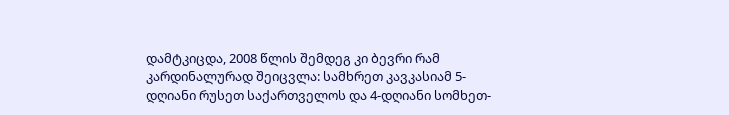დამტკიცდა, 2008 წლის შემდეგ კი ბევრი რამ კარდინალურად შეიცვლა: სამხრეთ კავკასიამ 5-დღიანი რუსეთ საქართველოს და 4-დღიანი სომხეთ-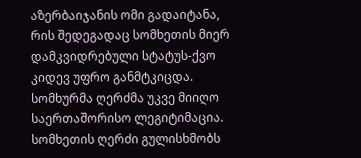აზერბაიჯანის ომი გადაიტანა, რის შედეგადაც სომხეთის მიერ დამკვიდრებული სტატუს-ქვო კიდევ უფრო განმტკიცდა.
სომხურმა ღერძმა უკვე მიიღო საერთაშორისო ლეგიტიმაცია. სომხეთის ღერძი გულისხმობს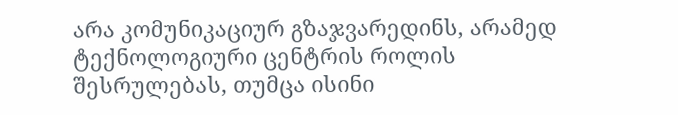არა კომუნიკაციურ გზაჯვარედინს, არამედ ტექნოლოგიური ცენტრის როლის შესრულებას, თუმცა ისინი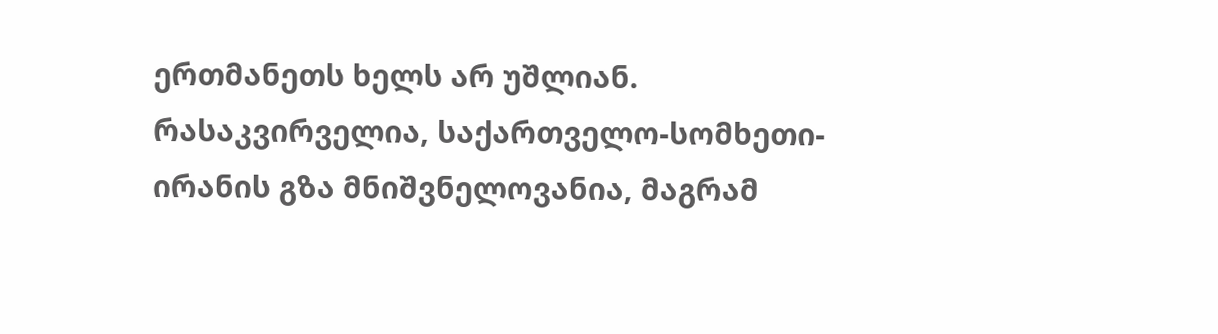ერთმანეთს ხელს არ უშლიან. რასაკვირველია, საქართველო-სომხეთი-ირანის გზა მნიშვნელოვანია, მაგრამ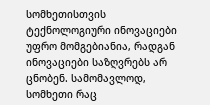სომხეთისთვის ტექნოლოგიური ინოვაციები უფრო მომგებიანია, რადგან ინოვაციები საზღვრებს არ ცნობენ. სამომავლოდ, სომხეთი რაც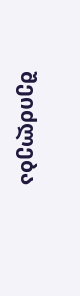შეიძლება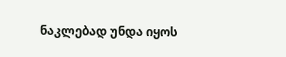ნაკლებად უნდა იყოს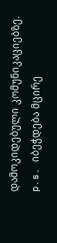დამოკიდებული კომუნიკაციებზე.
p.s. იბეჭდება მცირე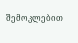შემოკლებით